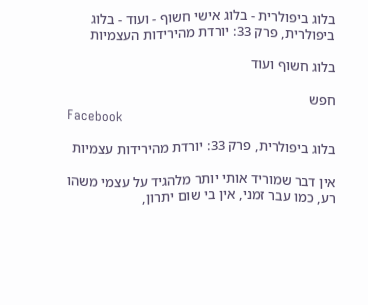בלוג ביפולרית - בלוג אישי חשוף - ועוד - בלוג ביפולרית, פרק 33: יורדת מהירידות העצמיות

בלוג חשוף ועוד

חפש
Facebook

בלוג ביפולרית, פרק 33: יורדת מהירידות עצמיות

אין דבר שמוריד אותי יותר מלהגיד על עצמי משהו רע, כמו עבר זמני, אין בי שום יתרון,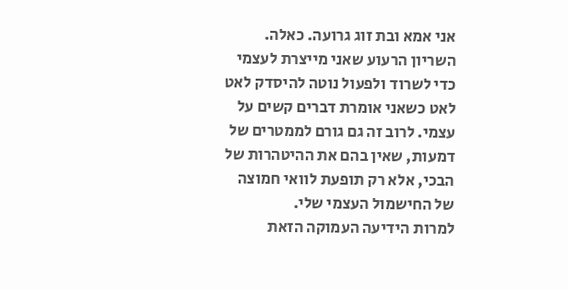אני אמא ובת זוג גרועה. כאלה.
השריון הרעוע שאני מייצרת לעצמי כדי לשרוד ולפעול נוטה להיסדק לאט לאט כשאני אומרת דברים קשים על עצמי. לרוב זה גם גורם לממטרים של דמעות, שאין בהם את ההיטהרות של הבכי, אלא רק תופעת לוואי חמוצה של החישמול העצמי שלי.
למרות הידיעה העמוקה הזאת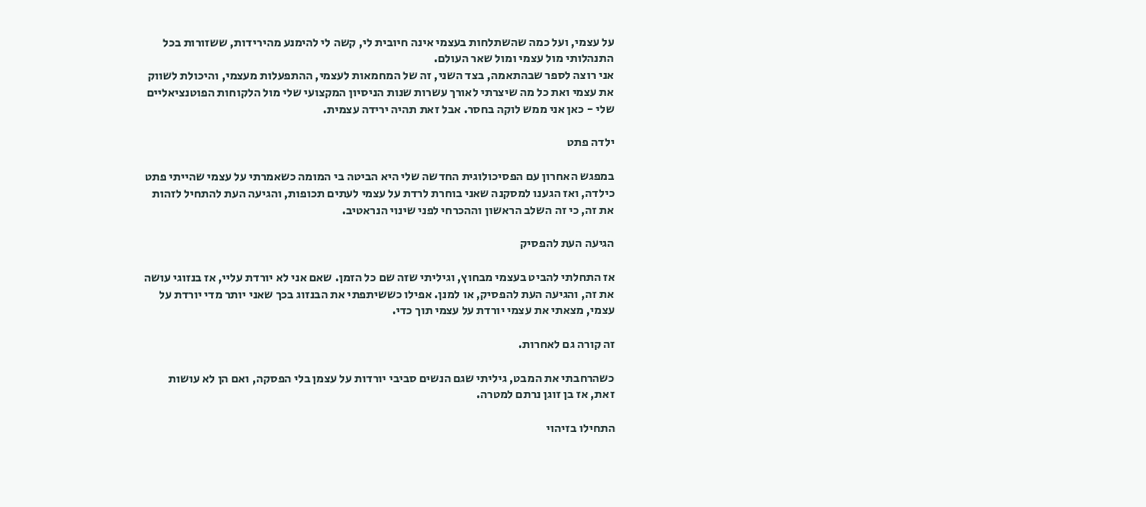על עצמי, ועל כמה שהשתלחות בעצמי אינה חיובית לי, קשה לי להימנע מהירידות, ששזורות בכל התנהלותי מול עצמי ומול שאר העולם.
אני רוצה לספר שבהתאמה, בצד השני, זה של המחמאות לעצמי, ההתפעלות מעצמי, והיכולת לשווק את עצמי ואת כל מה שיצרתי לאורך עשרות שנות הניסיון המקצועי שלי מול הלקוחות הפוטנציאליים שלי - כאן אני ממש לוקה בחסר. אבל זאת תהיה ירידה עצמית.

ילדה פתט

במפגש האחרון עם הפסיכולוגית החדשה שלי היא הביטה בי המומה כשאמרתי על עצמי שהייתי פתט כילדה, ואז הגענו למסקנה שאני בוחרת לרדת על עצמי לעתים תכופות, והגיעה העת להתחיל לזהות את זה, כי זה השלב הראשון וההכרחי לפני שינוי הנראטיב.

הגיעה העת להפסיק

אז התחלתי להביט בעצמי מבחוץ, וגיליתי שזה שם כל הזמן. שאם אני לא יורדת עליי, אז בנזוגי עושה את זה, והגיעה העת להפסיק, או למנן. אפילו כששיתפתי את הבנזוג בכך שאני יותר מדי יורדת על עצמי, מצאתי את עצמי יורדת על עצמי תוך כדי.

זה קורה גם לאחרות.

כשהרחבתי את המבט, גיליתי שגם הנשים סביבי יורדות על עצמן בלי הפסקה, ואם הן לא עושות זאת, אז בן זוגן נרתם למטרה.

התחילו בזיהוי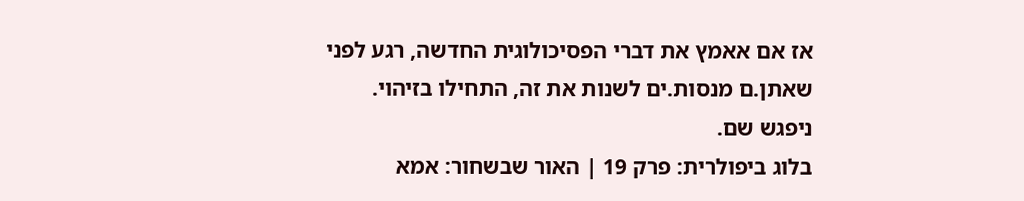אז אם אאמץ את דברי הפסיכולוגית החדשה, רגע לפני שאתן.ם מנסות.ים לשנות את זה, התחילו בזיהוי. ניפגש שם.
בלוג ביפולרית: פרק 19 | האור שבשחור: אמא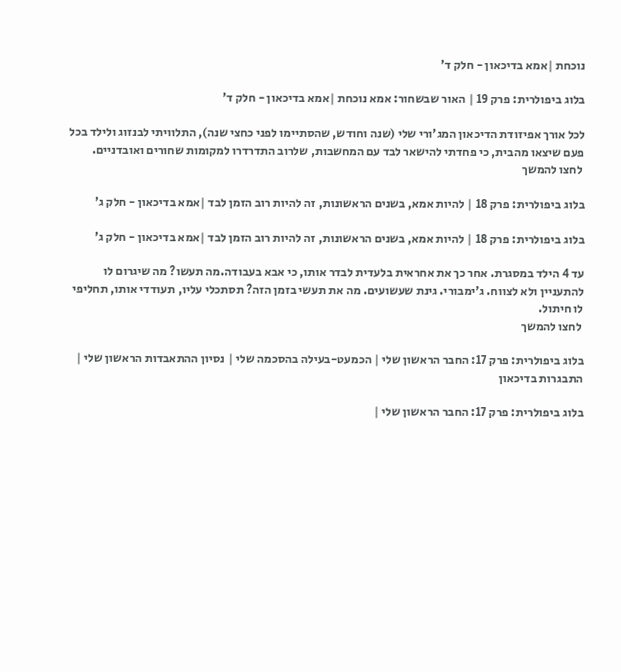נוכחת |אמא בדיכאון - חלק ד'

בלוג ביפולרית: פרק 19 | האור שבשחור: אמא נוכחת |אמא בדיכאון - חלק ד'

לכל אורך אפיזודת הדיכאון המג'ורי שלי (שנה וחודש, שהסתיימו לפני כחצי שנה), התלוויתי לבנזוג ולילד בכל פעם שיצאו מהבית, כי פחדתי להישאר לבד עם המחשבות, שלרוב התדרדרו למקומות שחורים ואובדניים.
 לחצו להמשך

בלוג ביפולרית: פרק 18 | להיות אמא, בשנים הראשונות, זה להיות רוב הזמן לבד |אמא בדיכאון - חלק ג'

בלוג ביפולרית: פרק 18 | להיות אמא, בשנים הראשונות, זה להיות רוב הזמן לבד |אמא בדיכאון - חלק ג'

עד 4 הילד במסגרת. אחר כך את אחראית בלעדית לבדר אותו, כי אבא בעבודה.מה תעשו? מה שיגרום לו להתעניין ולא לצווח. ג'ימבורי. גינת שעשועים. מה את תעשי בזמן הזה? תסתכלי עליו, תעודדי אותו, תחליפי לו חיתול.
 לחצו להמשך

בלוג ביפולרית: פרק 17: החבר הראשון שלי | הכמעט-בעילה בהסכמה שלי | נסיון ההתאבדות הראשון שלי | התבגרות בדיכאון

בלוג ביפולרית: פרק 17: החבר הראשון שלי |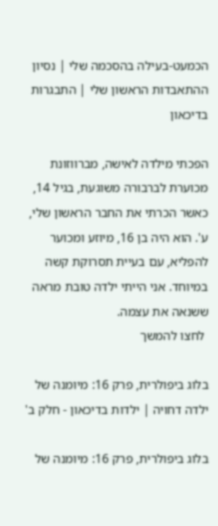הכמעט-בעילה בהסכמה שלי | נסיון ההתאבדות הראשון שלי | התבגרות בדיכאון

הפכתי מילדה לאישה, מברווזונת מכוערת לברבורה משוגעת, בגיל 14, כאשר הכרתי את החבר הראשון שלי, ע'. הוא היה בן 16, מיוזע ומכוער להפליא, עם בעיית תסרוקת קשה במיוחד. אני הייתי ילדה טובת מראה ששנאה את עצמה.
 לחצו להמשך

בלוג ביפולרית, פרק 16: מיומנה של ילדה דחויה | ילדות בדיכאון - חלק ב'

בלוג ביפולרית, פרק 16: מיומנה של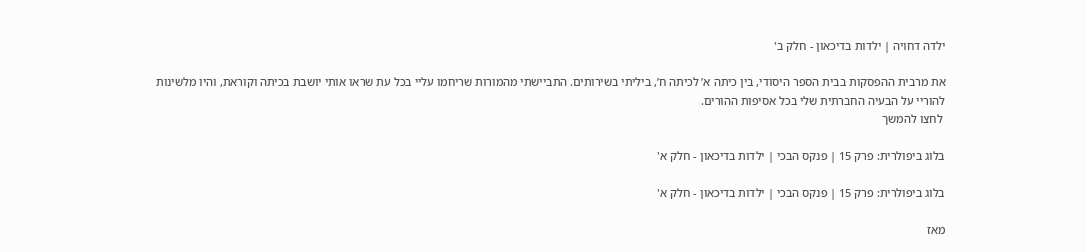ילדה דחויה | ילדות בדיכאון - חלק ב'

את מרבית ההפסקות בבית הספר היסודי, בין כיתה א’ לכיתה ח’, ביליתי בשירותים. התביישתי מהמורות שריחמו עליי בכל עת שראו אותי יושבת בכיתה וקוראת, והיו מלשינות להוריי על הבעיה החברתית שלי בכל אסיפות ההורים.
 לחצו להמשך

בלוג ביפולרית: פרק 15 | פנקס הבכי | ילדות בדיכאון - חלק א'

בלוג ביפולרית: פרק 15 | פנקס הבכי | ילדות בדיכאון - חלק א'

מאז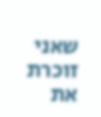שאני זוכרת את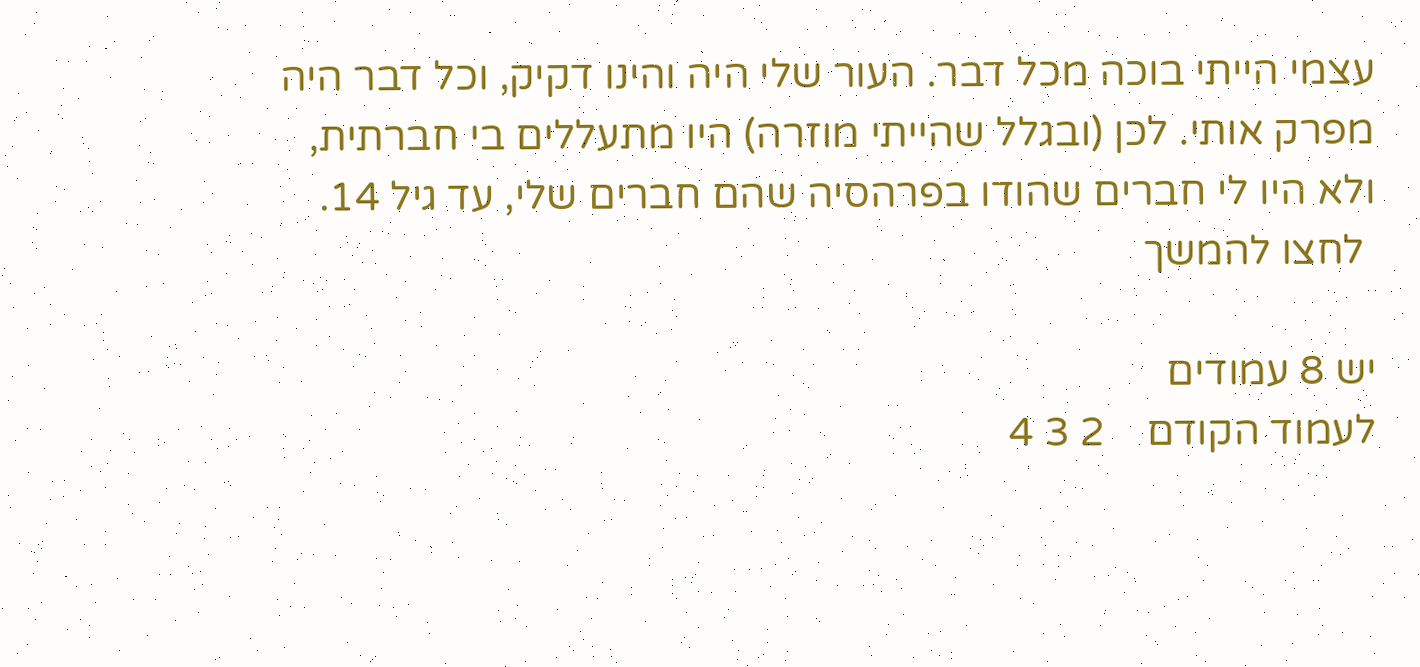עצמי הייתי בוכה מכל דבר. העור שלי היה והינו דקיק, וכל דבר היה מפרק אותי. לכן (ובגלל שהייתי מוזרה) היו מתעללים בי חברתית, ולא היו לי חברים שהודו בפרהסיה שהם חברים שלי, עד גיל 14.
 לחצו להמשך

יש 8 עמודים
לעמוד הקודם    2 3 4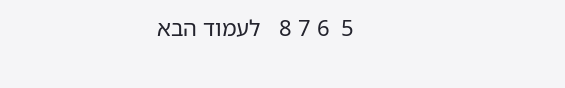5  6 7 8   לעמוד הבא